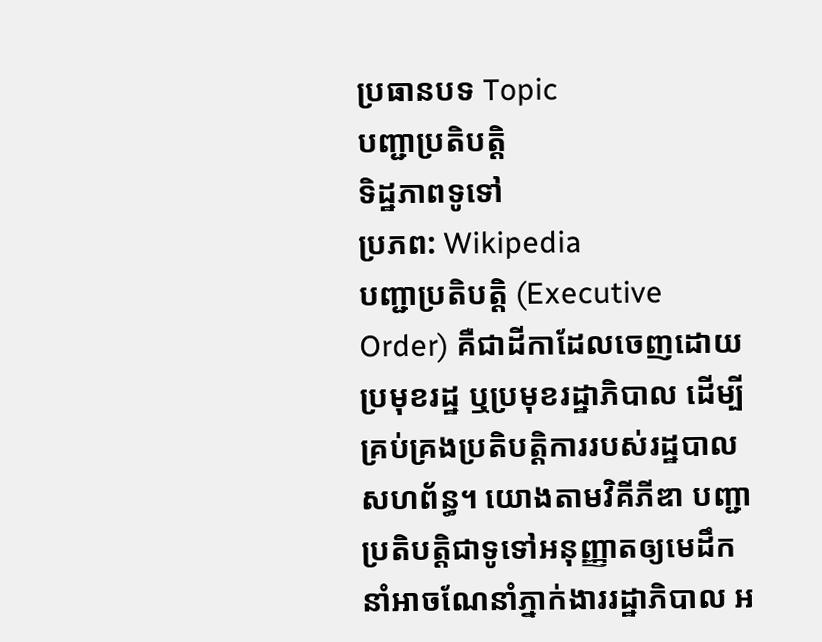ប្រធានបទ Topic
បញ្ជាប្រតិបត្តិ
ទិដ្ឋភាពទូទៅ
ប្រភព: Wikipedia
បញ្ជាប្រតិបត្តិ (Executive Order) គឺជាដីកាដែលចេញដោយប្រមុខរដ្ឋ ឬប្រមុខរដ្ឋាភិបាល ដើម្បីគ្រប់គ្រងប្រតិបត្តិការរបស់រដ្ឋបាលសហព័ន្ធ។ យោងតាមវិគីភីឌា បញ្ជាប្រតិបត្តិជាទូទៅអនុញ្ញាតឲ្យមេដឹកនាំអាចណែនាំភ្នាក់ងាររដ្ឋាភិបាល អ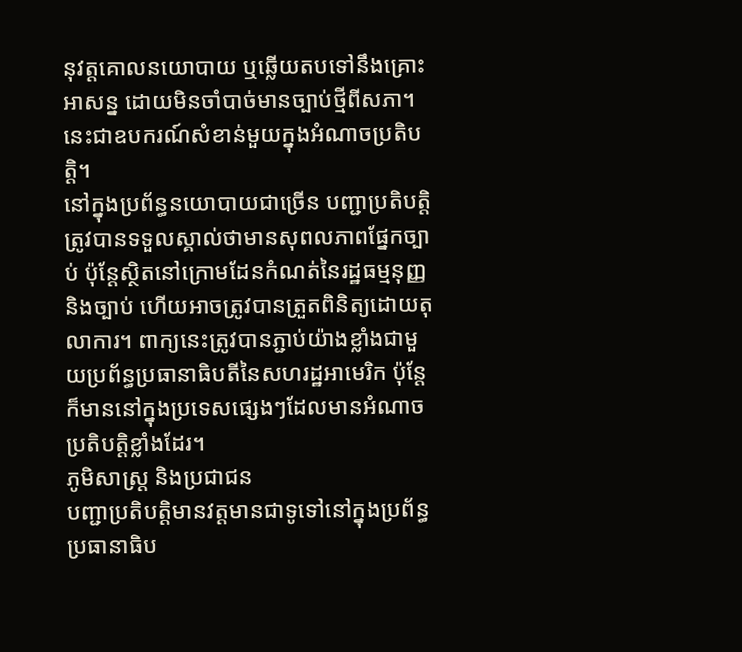នុវត្តគោលនយោបាយ ឬឆ្លើយតបទៅនឹងគ្រោះអាសន្ន ដោយមិនចាំបាច់មានច្បាប់ថ្មីពីសភា។ នេះជាឧបករណ៍សំខាន់មួយក្នុងអំណាចប្រតិបត្តិ។
នៅក្នុងប្រព័ន្ធនយោបាយជាច្រើន បញ្ជាប្រតិបត្តិត្រូវបានទទួលស្គាល់ថាមានសុពលភាពផ្នែកច្បាប់ ប៉ុន្តែស្ថិតនៅក្រោមដែនកំណត់នៃរដ្ឋធម្មនុញ្ញ និងច្បាប់ ហើយអាចត្រូវបានត្រួតពិនិត្យដោយតុលាការ។ ពាក្យនេះត្រូវបានភ្ជាប់យ៉ាងខ្លាំងជាមួយប្រព័ន្ធប្រធានាធិបតីនៃសហរដ្ឋអាមេរិក ប៉ុន្តែក៏មាននៅក្នុងប្រទេសផ្សេងៗដែលមានអំណាចប្រតិបត្តិខ្លាំងដែរ។
ភូមិសាស្ត្រ និងប្រជាជន
បញ្ជាប្រតិបត្តិមានវត្តមានជាទូទៅនៅក្នុងប្រព័ន្ធប្រធានាធិប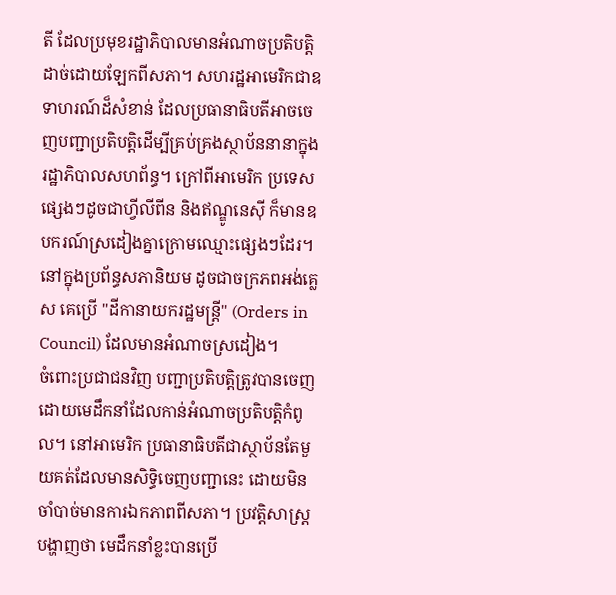តី ដែលប្រមុខរដ្ឋាភិបាលមានអំណាចប្រតិបត្តិដាច់ដោយឡែកពីសភា។ សហរដ្ឋអាមេរិកជាឧទាហរណ៍ដ៏សំខាន់ ដែលប្រធានាធិបតីអាចចេញបញ្ជាប្រតិបត្តិដើម្បីគ្រប់គ្រងស្ថាប័ននានាក្នុងរដ្ឋាភិបាលសហព័ន្ធ។ ក្រៅពីអាមេរិក ប្រទេសផ្សេងៗដូចជាហ្វីលីពីន និងឥណ្ឌូនេស៊ី ក៏មានឧបករណ៍ស្រដៀងគ្នាក្រោមឈ្មោះផ្សេងៗដែរ។ នៅក្នុងប្រព័ន្ធសភានិយម ដូចជាចក្រភពអង់គ្លេស គេប្រើ "ដីកានាយករដ្ឋមន្ត្រី" (Orders in Council) ដែលមានអំណាចស្រដៀង។
ចំពោះប្រជាជនវិញ បញ្ជាប្រតិបត្តិត្រូវបានចេញដោយមេដឹកនាំដែលកាន់អំណាចប្រតិបត្តិកំពូល។ នៅអាមេរិក ប្រធានាធិបតីជាស្ថាប័នតែមួយគត់ដែលមានសិទ្ធិចេញបញ្ជានេះ ដោយមិនចាំបាច់មានការឯកភាពពីសភា។ ប្រវត្តិសាស្ត្របង្ហាញថា មេដឹកនាំខ្លះបានប្រើ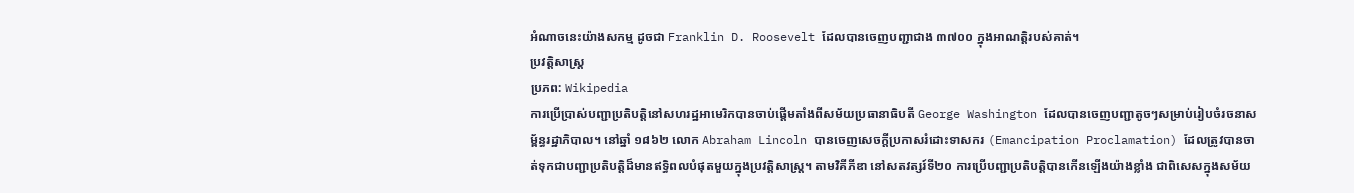អំណាចនេះយ៉ាងសកម្ម ដូចជា Franklin D. Roosevelt ដែលបានចេញបញ្ជាជាង ៣៧០០ ក្នុងអាណត្តិរបស់គាត់។
ប្រវត្តិសាស្ត្រ
ប្រភព: Wikipedia
ការប្រើប្រាស់បញ្ជាប្រតិបត្តិនៅសហរដ្ឋអាមេរិកបានចាប់ផ្តើមតាំងពីសម័យប្រធានាធិបតី George Washington ដែលបានចេញបញ្ជាតូចៗសម្រាប់រៀបចំរចនាសម្ព័ន្ធរដ្ឋាភិបាល។ នៅឆ្នាំ ១៨៦២ លោក Abraham Lincoln បានចេញសេចក្តីប្រកាសរំដោះទាសករ (Emancipation Proclamation) ដែលត្រូវបានចាត់ទុកជាបញ្ជាប្រតិបត្តិដ៏មានឥទ្ធិពលបំផុតមួយក្នុងប្រវត្តិសាស្ត្រ។ តាមវិគីភីឌា នៅសតវត្សរ៍ទី២០ ការប្រើបញ្ជាប្រតិបត្តិបានកើនឡើងយ៉ាងខ្លាំង ជាពិសេសក្នុងសម័យ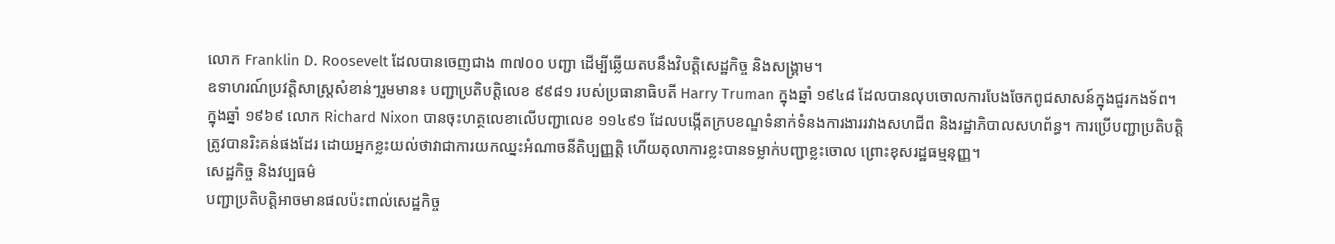លោក Franklin D. Roosevelt ដែលបានចេញជាង ៣៧០០ បញ្ជា ដើម្បីឆ្លើយតបនឹងវិបត្តិសេដ្ឋកិច្ច និងសង្គ្រាម។
ឧទាហរណ៍ប្រវត្តិសាស្ត្រសំខាន់ៗរួមមាន៖ បញ្ជាប្រតិបត្តិលេខ ៩៩៨១ របស់ប្រធានាធិបតី Harry Truman ក្នុងឆ្នាំ ១៩៤៨ ដែលបានលុបចោលការបែងចែកពូជសាសន៍ក្នុងជួរកងទ័ព។ ក្នុងឆ្នាំ ១៩៦៩ លោក Richard Nixon បានចុះហត្ថលេខាលើបញ្ជាលេខ ១១៤៩១ ដែលបង្កើតក្របខណ្ឌទំនាក់ទំនងការងាររវាងសហជីព និងរដ្ឋាភិបាលសហព័ន្ធ។ ការប្រើបញ្ជាប្រតិបត្តិត្រូវបានរិះគន់ផងដែរ ដោយអ្នកខ្លះយល់ថាវាជាការយកឈ្នះអំណាចនីតិប្បញ្ញត្តិ ហើយតុលាការខ្លះបានទម្លាក់បញ្ជាខ្លះចោល ព្រោះខុសរដ្ឋធម្មនុញ្ញ។
សេដ្ឋកិច្ច និងវប្បធម៌
បញ្ជាប្រតិបត្តិអាចមានផលប៉ះពាល់សេដ្ឋកិច្ច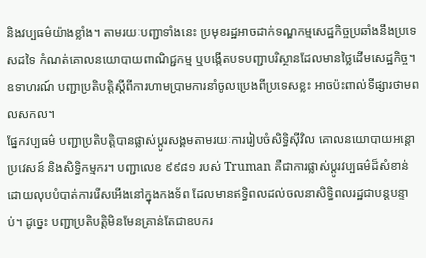និងវប្បធម៌យ៉ាងខ្លាំង។ តាមរយៈបញ្ជាទាំងនេះ ប្រមុខរដ្ឋអាចដាក់ទណ្ឌកម្មសេដ្ឋកិច្ចប្រឆាំងនឹងប្រទេសដទៃ កំណត់គោលនយោបាយពាណិជ្ជកម្ម ឬបង្កើតបទបញ្ជាបរិស្ថានដែលមានថ្លៃដើមសេដ្ឋកិច្ច។ ឧទាហរណ៍ បញ្ជាប្រតិបត្តិស្តីពីការហាមប្រាមការនាំចូលប្រេងពីប្រទេសខ្លះ អាចប៉ះពាល់ទីផ្សារថាមពលសកល។
ផ្នែកវប្បធម៌ បញ្ជាប្រតិបត្តិបានផ្លាស់ប្តូរសង្គមតាមរយៈការរៀបចំសិទ្ធិស៊ីវិល គោលនយោបាយអន្តោប្រវេសន៍ និងសិទ្ធិកម្មករ។ បញ្ជាលេខ ៩៩៨១ របស់ Truman គឺជាការផ្លាស់ប្តូរវប្បធម៌ដ៏សំខាន់ ដោយលុបបំបាត់ការរើសអើងនៅក្នុងកងទ័ព ដែលមានឥទ្ធិពលដល់ចលនាសិទ្ធិពលរដ្ឋជាបន្តបន្ទាប់។ ដូច្នេះ បញ្ជាប្រតិបត្តិមិនមែនគ្រាន់តែជាឧបករ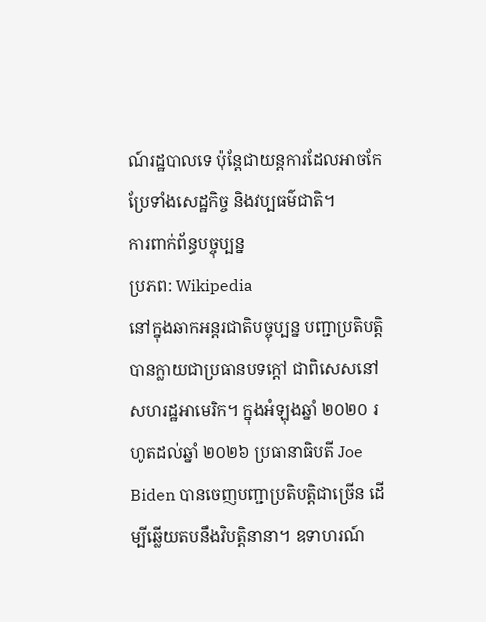ណ៍រដ្ឋបាលទេ ប៉ុន្តែជាយន្តការដែលអាចកែប្រែទាំងសេដ្ឋកិច្ច និងវប្បធម៌ជាតិ។
ការពាក់ព័ន្ធបច្ចុប្បន្ន
ប្រភព: Wikipedia
នៅក្នុងឆាកអន្តរជាតិបច្ចុប្បន្ន បញ្ជាប្រតិបត្តិបានក្លាយជាប្រធានបទក្តៅ ជាពិសេសនៅសហរដ្ឋអាមេរិក។ ក្នុងអំឡុងឆ្នាំ ២០២០ រហូតដល់ឆ្នាំ ២០២៦ ប្រធានាធិបតី Joe Biden បានចេញបញ្ជាប្រតិបត្តិជាច្រើន ដើម្បីឆ្លើយតបនឹងវិបត្តិនានា។ ឧទាហរណ៍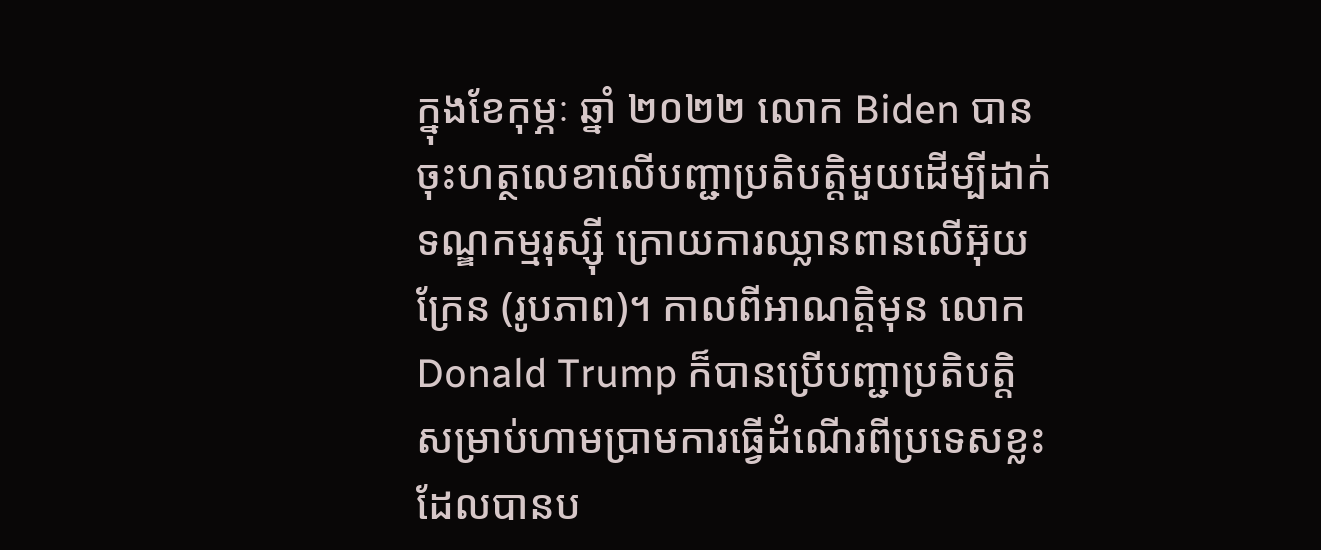ក្នុងខែកុម្ភៈ ឆ្នាំ ២០២២ លោក Biden បានចុះហត្ថលេខាលើបញ្ជាប្រតិបត្តិមួយដើម្បីដាក់ទណ្ឌកម្មរុស្ស៊ី ក្រោយការឈ្លានពានលើអ៊ុយក្រែន (រូបភាព)។ កាលពីអាណត្តិមុន លោក Donald Trump ក៏បានប្រើបញ្ជាប្រតិបត្តិសម្រាប់ហាមប្រាមការធ្វើដំណើរពីប្រទេសខ្លះ ដែលបានប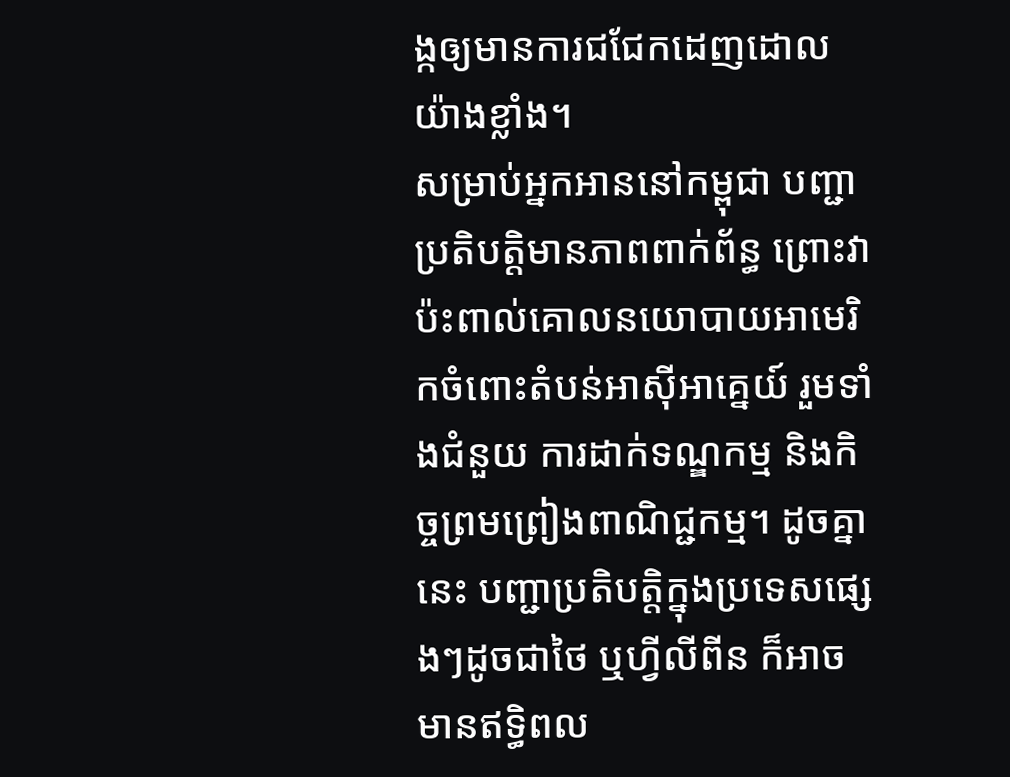ង្កឲ្យមានការជជែកដេញដោលយ៉ាងខ្លាំង។
សម្រាប់អ្នកអាននៅកម្ពុជា បញ្ជាប្រតិបត្តិមានភាពពាក់ព័ន្ធ ព្រោះវាប៉ះពាល់គោលនយោបាយអាមេរិកចំពោះតំបន់អាស៊ីអាគ្នេយ៍ រួមទាំងជំនួយ ការដាក់ទណ្ឌកម្ម និងកិច្ចព្រមព្រៀងពាណិជ្ជកម្ម។ ដូចគ្នានេះ បញ្ជាប្រតិបត្តិក្នុងប្រទេសផ្សេងៗដូចជាថៃ ឬហ្វីលីពីន ក៏អាចមានឥទ្ធិពល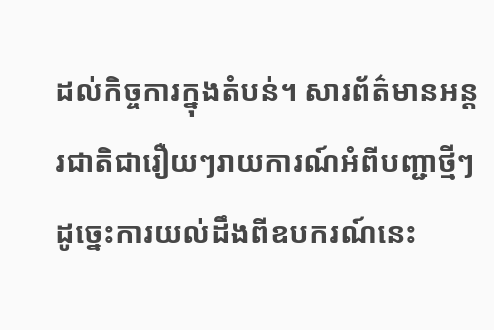ដល់កិច្ចការក្នុងតំបន់។ សារព័ត៌មានអន្តរជាតិជារឿយៗរាយការណ៍អំពីបញ្ជាថ្មីៗ ដូច្នេះការយល់ដឹងពីឧបករណ៍នេះ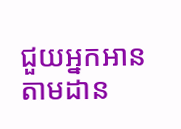ជួយអ្នកអានតាមដាន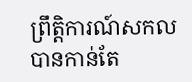ព្រឹត្តិការណ៍សកលបានកាន់តែ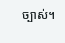ច្បាស់។